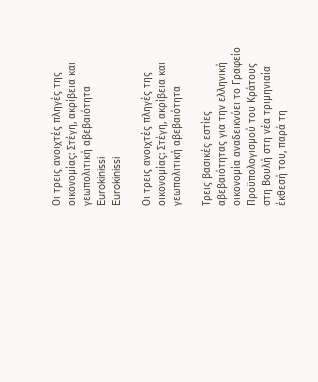Οι τρεις ανοιχτές πληγές της οικονομίας: Στέγη, ακρίβεια και γεωπολιτική αβεβαιότητα
Eurokinissi
Eurokinissi

Οι τρεις ανοιχτές πληγές της οικονομίας: Στέγη, ακρίβεια και γεωπολιτική αβεβαιότητα

Τρεις βασικές εστίες αβεβαιότητας για την ελληνική οικονομία αναδεικνύει το Γραφείο Προϋπολογισμού του Κράτους στη Βουλή στη νέα τριμηνιαία έκθεσή του, παρά τη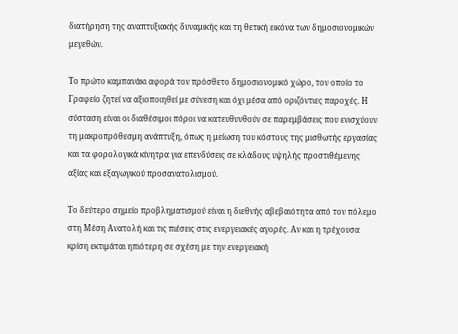διατήρηση της αναπτυξιακής δυναμικής και τη θετική εικόνα των δημοσιονομικών μεγεθών.

Το πρώτο καμπανάκι αφορά τον πρόσθετο δημοσιονομικό χώρο, τον οποίο το Γραφείο ζητεί να αξιοποιηθεί με σύνεση και όχι μέσα από οριζόντιες παροχές. Η σύσταση είναι οι διαθέσιμοι πόροι να κατευθυνθούν σε παρεμβάσεις που ενισχύουν τη μακροπρόθεσμη ανάπτυξη, όπως η μείωση του κόστους της μισθωτής εργασίας και τα φορολογικά κίνητρα για επενδύσεις σε κλάδους υψηλής προστιθέμενης αξίας και εξαγωγικού προσανατολισμού.

Το δεύτερο σημείο προβληματισμού είναι η διεθνής αβεβαιότητα από τον πόλεμο στη Μέση Ανατολή και τις πιέσεις στις ενεργειακές αγορές. Αν και η τρέχουσα κρίση εκτιμάται ηπιότερη σε σχέση με την ενεργειακή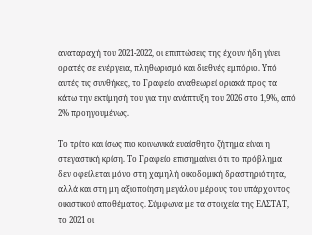αναταραχή του 2021-2022, οι επιπτώσεις της έχουν ήδη γίνει ορατές σε ενέργεια, πληθωρισμό και διεθνές εμπόριο. Υπό αυτές τις συνθήκες, το Γραφείο αναθεωρεί οριακά προς τα κάτω την εκτίμησή του για την ανάπτυξη του 2026 στο 1,9%, από 2% προηγουμένως.

Το τρίτο και ίσως πιο κοινωνικά ευαίσθητο ζήτημα είναι η στεγαστική κρίση. Το Γραφείο επισημαίνει ότι το πρόβλημα δεν οφείλεται μόνο στη χαμηλή οικοδομική δραστηριότητα, αλλά και στη μη αξιοποίηση μεγάλου μέρους του υπάρχοντος οικιστικού αποθέματος. Σύμφωνα με τα στοιχεία της ΕΛΣΤΑΤ, το 2021 οι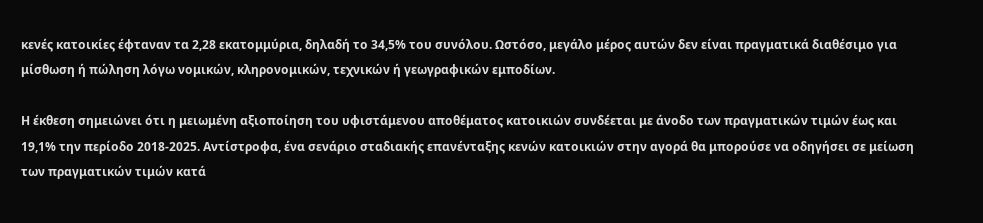κενές κατοικίες έφταναν τα 2,28 εκατομμύρια, δηλαδή το 34,5% του συνόλου. Ωστόσο, μεγάλο μέρος αυτών δεν είναι πραγματικά διαθέσιμο για μίσθωση ή πώληση λόγω νομικών, κληρονομικών, τεχνικών ή γεωγραφικών εμποδίων.

Η έκθεση σημειώνει ότι η μειωμένη αξιοποίηση του υφιστάμενου αποθέματος κατοικιών συνδέεται με άνοδο των πραγματικών τιμών έως και 19,1% την περίοδο 2018-2025. Αντίστροφα, ένα σενάριο σταδιακής επανένταξης κενών κατοικιών στην αγορά θα μπορούσε να οδηγήσει σε μείωση των πραγματικών τιμών κατά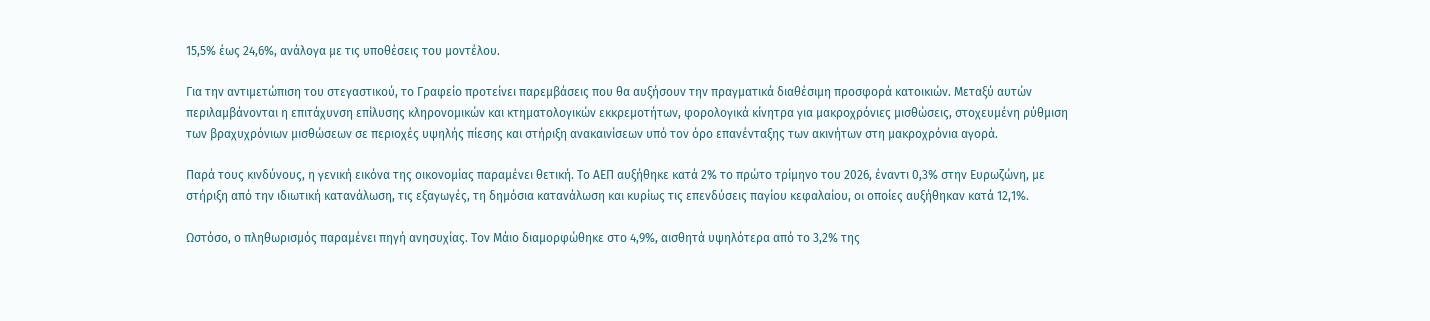15,5% έως 24,6%, ανάλογα με τις υποθέσεις του μοντέλου.

Για την αντιμετώπιση του στεγαστικού, το Γραφείο προτείνει παρεμβάσεις που θα αυξήσουν την πραγματικά διαθέσιμη προσφορά κατοικιών. Μεταξύ αυτών περιλαμβάνονται η επιτάχυνση επίλυσης κληρονομικών και κτηματολογικών εκκρεμοτήτων, φορολογικά κίνητρα για μακροχρόνιες μισθώσεις, στοχευμένη ρύθμιση των βραχυχρόνιων μισθώσεων σε περιοχές υψηλής πίεσης και στήριξη ανακαινίσεων υπό τον όρο επανένταξης των ακινήτων στη μακροχρόνια αγορά.

Παρά τους κινδύνους, η γενική εικόνα της οικονομίας παραμένει θετική. Το ΑΕΠ αυξήθηκε κατά 2% το πρώτο τρίμηνο του 2026, έναντι 0,3% στην Ευρωζώνη, με στήριξη από την ιδιωτική κατανάλωση, τις εξαγωγές, τη δημόσια κατανάλωση και κυρίως τις επενδύσεις παγίου κεφαλαίου, οι οποίες αυξήθηκαν κατά 12,1%.

Ωστόσο, ο πληθωρισμός παραμένει πηγή ανησυχίας. Τον Μάιο διαμορφώθηκε στο 4,9%, αισθητά υψηλότερα από το 3,2% της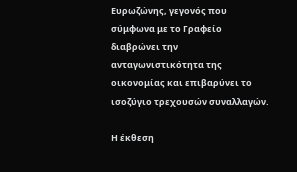Ευρωζώνης, γεγονός που σύμφωνα με το Γραφείο διαβρώνει την ανταγωνιστικότητα της οικονομίας και επιβαρύνει το ισοζύγιο τρεχουσών συναλλαγών.

Η έκθεση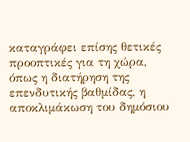καταγράφει επίσης θετικές προοπτικές για τη χώρα, όπως η διατήρηση της επενδυτικής βαθμίδας, η αποκλιμάκωση του δημόσιου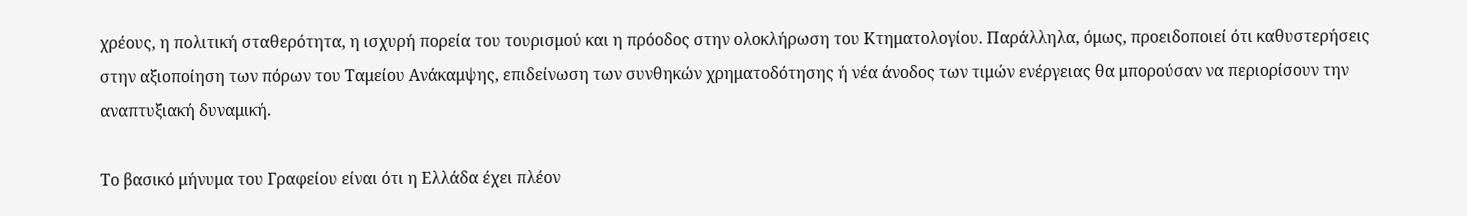χρέους, η πολιτική σταθερότητα, η ισχυρή πορεία του τουρισμού και η πρόοδος στην ολοκλήρωση του Κτηματολογίου. Παράλληλα, όμως, προειδοποιεί ότι καθυστερήσεις στην αξιοποίηση των πόρων του Ταμείου Ανάκαμψης, επιδείνωση των συνθηκών χρηματοδότησης ή νέα άνοδος των τιμών ενέργειας θα μπορούσαν να περιορίσουν την αναπτυξιακή δυναμική.

Το βασικό μήνυμα του Γραφείου είναι ότι η Ελλάδα έχει πλέον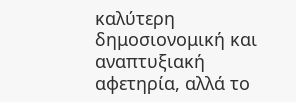καλύτερη δημοσιονομική και αναπτυξιακή αφετηρία, αλλά το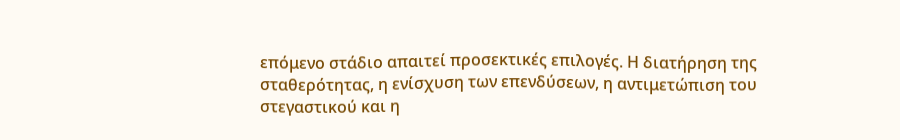επόμενο στάδιο απαιτεί προσεκτικές επιλογές. Η διατήρηση της σταθερότητας, η ενίσχυση των επενδύσεων, η αντιμετώπιση του στεγαστικού και η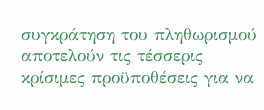συγκράτηση του πληθωρισμού αποτελούν τις τέσσερις κρίσιμες προϋποθέσεις για να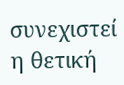συνεχιστεί η θετική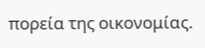πορεία της οικονομίας.